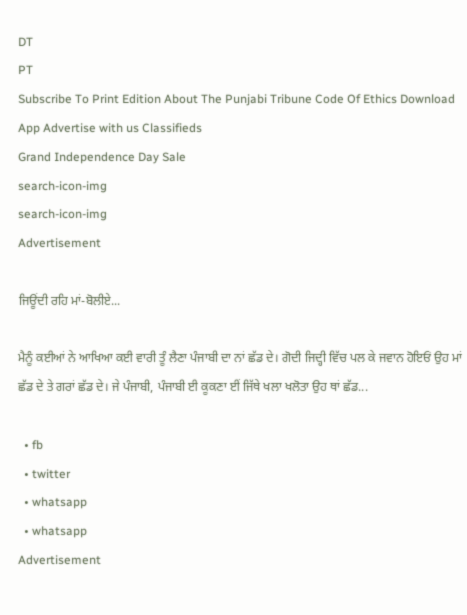DT
PT
Subscribe To Print Edition About The Punjabi Tribune Code Of Ethics Download App Advertise with us Classifieds
Grand Independence Day Sale
search-icon-img
search-icon-img
Advertisement

ਜਿਊਂਦੀ ਰਹਿ ਮਾਂ-ਬੋਲੀਏ...

ਮੈਨੂੰ ਕਈਆਂ ਨੇ ਆਖਿਆ ਕਈ ਵਾਰੀ ਤੂੰ ਲੈਣਾ ਪੰਜਾਬੀ ਦਾ ਨਾਂ ਛੱਡ ਦੇ। ਗੋਦੀ ਜਿਦ੍ਹੀ ਵਿੱਚ ਪਲ ਕੇ ਜਵਾਨ ਹੋਇਓਂ ਉਹ ਮਾਂ ਛੱਡ ਦੇ ਤੇ ਗਰਾਂ ਛੱਡ ਦੇ। ਜੇ ਪੰਜਾਬੀ, ਪੰਜਾਬੀ ਈ ਕੂਕਣਾ ਈਂ ਜਿੱਥੇ ਖਲਾ ਖਲੋਤਾ ਉਹ ਥਾਂ ਛੱਡ...

  • fb
  • twitter
  • whatsapp
  • whatsapp
Advertisement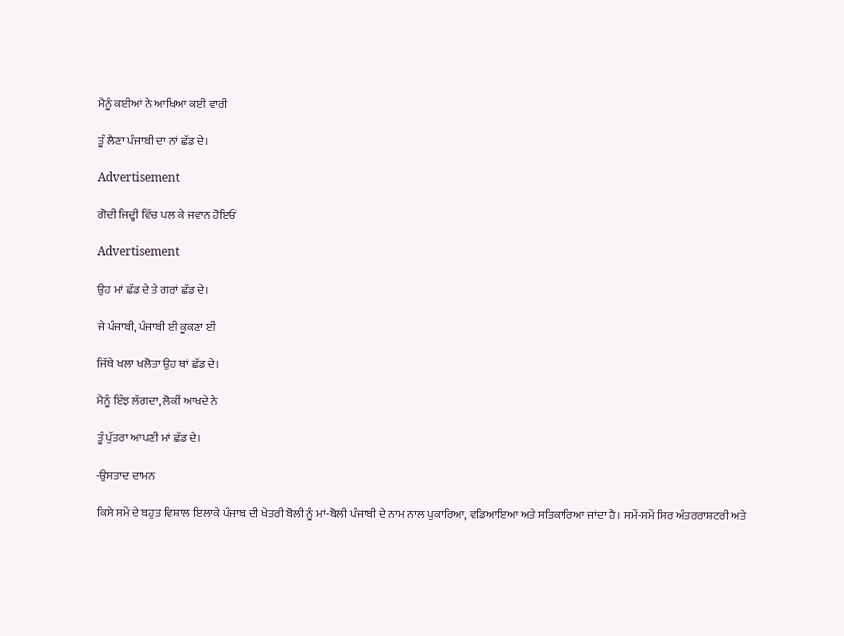ਮੈਨੂੰ ਕਈਆਂ ਨੇ ਆਖਿਆ ਕਈ ਵਾਰੀ

ਤੂੰ ਲੈਣਾ ਪੰਜਾਬੀ ਦਾ ਨਾਂ ਛੱਡ ਦੇ।

Advertisement

ਗੋਦੀ ਜਿਦ੍ਹੀ ਵਿੱਚ ਪਲ ਕੇ ਜਵਾਨ ਹੋਇਓਂ

Advertisement

ਉਹ ਮਾਂ ਛੱਡ ਦੇ ਤੇ ਗਰਾਂ ਛੱਡ ਦੇ।

ਜੇ ਪੰਜਾਬੀ, ਪੰਜਾਬੀ ਈ ਕੂਕਣਾ ਈਂ

ਜਿੱਥੇ ਖਲਾ ਖਲੋਤਾ ਉਹ ਥਾਂ ਛੱਡ ਦੇ।

ਮੈਨੂੰ ਇੰਝ ਲੱਗਦਾ, ਲੋਕੀਂ ਆਖਦੇ ਨੇ

ਤੂੰ ਪੁੱਤਰਾ ਆਪਣੀ ਮਾਂ ਛੱਡ ਦੇ।

-ਉਸਤਾਦ ਦਾਮਨ

ਕਿਸੇ ਸਮੇਂ ਦੇ ਬਹੁਤ ਵਿਸ਼ਾਲ ਇਲਾਕੇ ਪੰਜਾਬ ਦੀ ਖੇਤਰੀ ਬੋਲੀ ਨੂੰ ਮਾਂ-ਬੋਲੀ ਪੰਜਾਬੀ ਦੇ ਨਾਮ ਨਾਲ ਪੁਕਾਰਿਆ, ਵਡਿਆਇਆ ਅਤੇ ਸਤਿਕਾਰਿਆ ਜਾਂਦਾ ਹੈ। ਸਮੇਂ-ਸਮੇਂ ਸਿਰ ਅੰਤਰਰਾਸ਼ਟਰੀ ਅਤੇ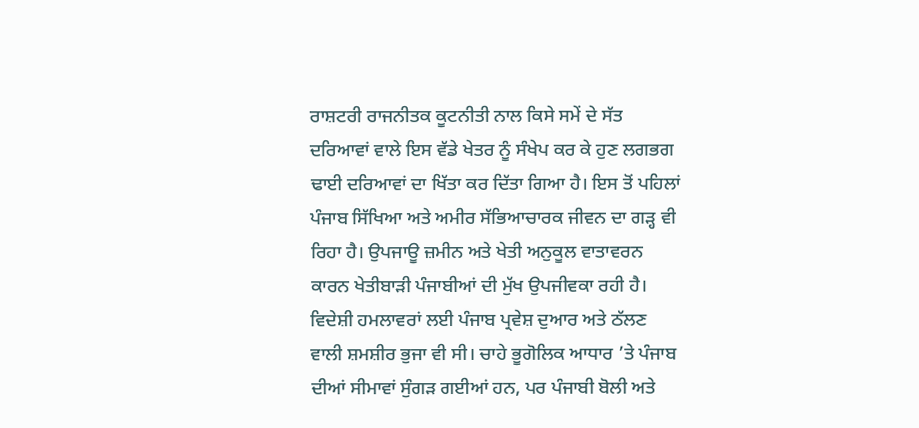ਰਾਸ਼ਟਰੀ ਰਾਜਨੀਤਕ ਕੂਟਨੀਤੀ ਨਾਲ ਕਿਸੇ ਸਮੇਂ ਦੇ ਸੱਤ ਦਰਿਆਵਾਂ ਵਾਲੇ ਇਸ ਵੱਡੇ ਖੇਤਰ ਨੂੰ ਸੰਖੇਪ ਕਰ ਕੇ ਹੁਣ ਲਗਭਗ ਢਾਈ ਦਰਿਆਵਾਂ ਦਾ ਖਿੱਤਾ ਕਰ ਦਿੱਤਾ ਗਿਆ ਹੈ। ਇਸ ਤੋਂ ਪਹਿਲਾਂ ਪੰਜਾਬ ਸਿੱਖਿਆ ਅਤੇ ਅਮੀਰ ਸੱਭਿਆਚਾਰਕ ਜੀਵਨ ਦਾ ਗੜ੍ਹ ਵੀ ਰਿਹਾ ਹੈ। ਉਪਜਾਊ ਜ਼ਮੀਨ ਅਤੇ ਖੇਤੀ ਅਨੁਕੂਲ ਵਾਤਾਵਰਨ ਕਾਰਨ ਖੇਤੀਬਾੜੀ ਪੰਜਾਬੀਆਂ ਦੀ ਮੁੱਖ ਉਪਜੀਵਕਾ ਰਹੀ ਹੈ। ਵਿਦੇਸ਼ੀ ਹਮਲਾਵਰਾਂ ਲਈ ਪੰਜਾਬ ਪ੍ਰਵੇਸ਼ ਦੁਆਰ ਅਤੇ ਠੱਲਣ ਵਾਲੀ ਸ਼ਮਸ਼ੀਰ ਭੁਜਾ ਵੀ ਸੀ। ਚਾਹੇ ਭੂਗੋਲਿਕ ਆਧਾਰ ’ਤੇ ਪੰਜਾਬ ਦੀਆਂ ਸੀਮਾਵਾਂ ਸੁੰਗੜ ਗਈਆਂ ਹਨ, ਪਰ ਪੰਜਾਬੀ ਬੋਲੀ ਅਤੇ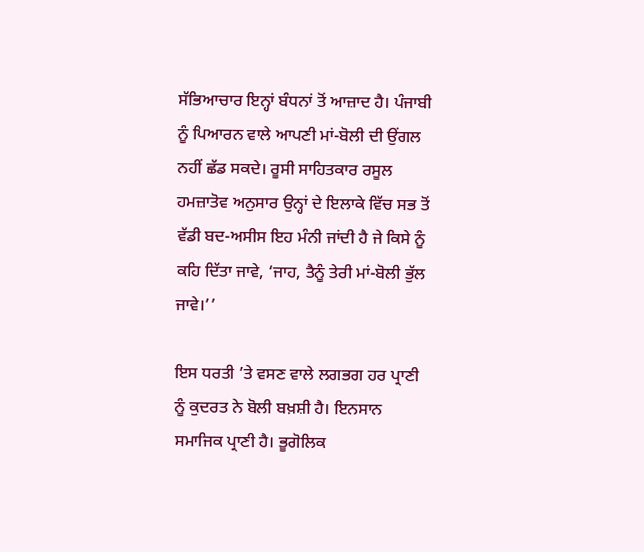ਸੱਭਿਆਚਾਰ ਇਨ੍ਹਾਂ ਬੰਧਨਾਂ ਤੋਂ ਆਜ਼ਾਦ ਹੈ। ਪੰਜਾਬੀ ਨੂੰ ਪਿਆਰਨ ਵਾਲੇ ਆਪਣੀ ਮਾਂ-ਬੋਲੀ ਦੀ ਉਂਗਲ ਨਹੀਂ ਛੱਡ ਸਕਦੇ। ਰੂਸੀ ਸਾਹਿਤਕਾਰ ਰਸੂਲ ਹਮਜ਼ਾਤੋਵ ਅਨੁਸਾਰ ਉਨ੍ਹਾਂ ਦੇ ਇਲਾਕੇ ਵਿੱਚ ਸਭ ਤੋਂ ਵੱਡੀ ਬਦ-ਅਸੀਸ ਇਹ ਮੰਨੀ ਜਾਂਦੀ ਹੈ ਜੇ ਕਿਸੇ ਨੂੰ ਕਹਿ ਦਿੱਤਾ ਜਾਵੇ, ‘ਜਾਹ, ਤੈਨੂੰ ਤੇਰੀ ਮਾਂ-ਬੋਲੀ ਭੁੱਲ ਜਾਵੇ।’’

ਇਸ ਧਰਤੀ ’ਤੇ ਵਸਣ ਵਾਲੇ ਲਗਭਗ ਹਰ ਪ੍ਰਾਣੀ ਨੂੰ ਕੁਦਰਤ ਨੇ ਬੋਲੀ ਬਖ਼ਸ਼ੀ ਹੈ। ਇਨਸਾਨ ਸਮਾਜਿਕ ਪ੍ਰਾਣੀ ਹੈ। ਭੂਗੋਲਿਕ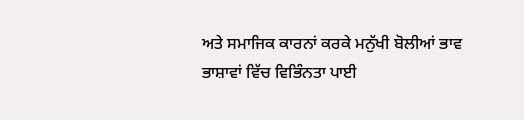ਅਤੇ ਸਮਾਜਿਕ ਕਾਰਨਾਂ ਕਰਕੇ ਮਨੁੱਖੀ ਬੋਲੀਆਂ ਭਾਵ ਭਾਸ਼ਾਵਾਂ ਵਿੱਚ ਵਿਭਿੰਨਤਾ ਪਾਈ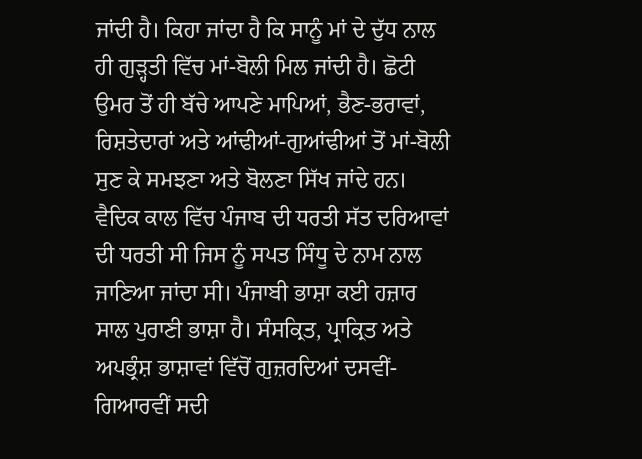ਜਾਂਦੀ ਹੈ। ਕਿਹਾ ਜਾਂਦਾ ਹੈ ਕਿ ਸਾਨੂੰ ਮਾਂ ਦੇ ਦੁੱਧ ਨਾਲ ਹੀ ਗੁੜ੍ਹਤੀ ਵਿੱਚ ਮਾਂ-ਬੋਲੀ ਮਿਲ ਜਾਂਦੀ ਹੈ। ਛੋਟੀ ਉਮਰ ਤੋਂ ਹੀ ਬੱਚੇ ਆਪਣੇ ਮਾਪਿਆਂ, ਭੈਣ-ਭਰਾਵਾਂ, ਰਿਸ਼ਤੇਦਾਰਾਂ ਅਤੇ ਆਂਢੀਆਂ-ਗੁਆਂਢੀਆਂ ਤੋਂ ਮਾਂ-ਬੋਲੀ ਸੁਣ ਕੇ ਸਮਝਣਾ ਅਤੇ ਬੋਲਣਾ ਸਿੱਖ ਜਾਂਦੇ ਹਨ। ਵੈਦਿਕ ਕਾਲ ਵਿੱਚ ਪੰਜਾਬ ਦੀ ਧਰਤੀ ਸੱਤ ਦਰਿਆਵਾਂ ਦੀ ਧਰਤੀ ਸੀ ਜਿਸ ਨੂੰ ਸਪਤ ਸਿੰਧੂ ਦੇ ਨਾਮ ਨਾਲ ਜਾਣਿਆ ਜਾਂਦਾ ਸੀ। ਪੰਜਾਬੀ ਭਾਸ਼ਾ ਕਈ ਹਜ਼ਾਰ ਸਾਲ ਪੁਰਾਣੀ ਭਾਸ਼ਾ ਹੈ। ਸੰਸਕ੍ਰਿਤ, ਪ੍ਰਾਕ੍ਰਿਤ ਅਤੇ ਅਪਭ੍ਰੰਸ਼ ਭਾਸ਼ਾਵਾਂ ਵਿੱਚੋਂ ਗੁਜ਼ਰਦਿਆਂ ਦਸਵੀਂ-ਗਿਆਰਵੀਂ ਸਦੀ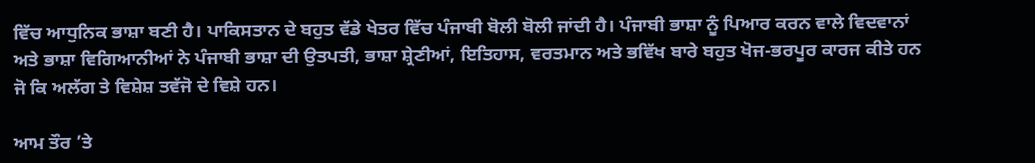ਵਿੱਚ ਆਧੁਨਿਕ ਭਾਸ਼ਾ ਬਣੀ ਹੈ। ਪਾਕਿਸਤਾਨ ਦੇ ਬਹੁਤ ਵੱਡੇ ਖੇਤਰ ਵਿੱਚ ਪੰਜਾਬੀ ਬੋਲੀ ਬੋਲੀ ਜਾਂਦੀ ਹੈ। ਪੰਜਾਬੀ ਭਾਸ਼ਾ ਨੂੰ ਪਿਆਰ ਕਰਨ ਵਾਲੇ ਵਿਦਵਾਨਾਂ ਅਤੇ ਭਾਸ਼ਾ ਵਿਗਿਆਨੀਆਂ ਨੇ ਪੰਜਾਬੀ ਭਾਸ਼ਾ ਦੀ ਉਤਪਤੀ, ਭਾਸ਼ਾ ਸ਼੍ਰੇਣੀਆਂ, ਇਤਿਹਾਸ, ਵਰਤਮਾਨ ਅਤੇ ਭਵਿੱਖ ਬਾਰੇ ਬਹੁਤ ਖੋਜ-ਭਰਪੂਰ ਕਾਰਜ ਕੀਤੇ ਹਨ ਜੋ ਕਿ ਅਲੱਗ ਤੇ ਵਿਸ਼ੇਸ਼ ਤਵੱਜੋ ਦੇ ਵਿਸ਼ੇ ਹਨ।

ਆਮ ਤੌਰ ’ਤੇ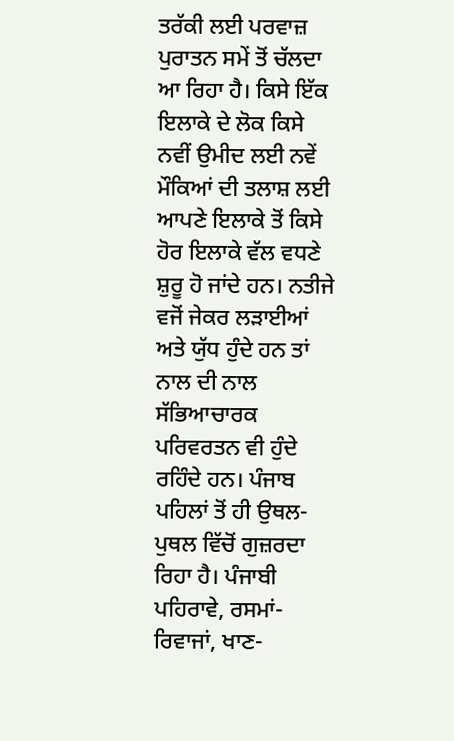ਤਰੱਕੀ ਲਈ ਪਰਵਾਜ਼ ਪੁਰਾਤਨ ਸਮੇਂ ਤੋਂ ਚੱਲਦਾ ਆ ਰਿਹਾ ਹੈ। ਕਿਸੇ ਇੱਕ ਇਲਾਕੇ ਦੇ ਲੋਕ ਕਿਸੇ ਨਵੀਂ ਉਮੀਦ ਲਈ ਨਵੇਂ ਮੌਕਿਆਂ ਦੀ ਤਲਾਸ਼ ਲਈ ਆਪਣੇ ਇਲਾਕੇ ਤੋਂ ਕਿਸੇ ਹੋਰ ਇਲਾਕੇ ਵੱਲ ਵਧਣੇ ਸ਼ੁਰੂ ਹੋ ਜਾਂਦੇ ਹਨ। ਨਤੀਜੇ ਵਜੋਂ ਜੇਕਰ ਲੜਾਈਆਂ ਅਤੇ ਯੁੱਧ ਹੁੰਦੇ ਹਨ ਤਾਂ ਨਾਲ ਦੀ ਨਾਲ ਸੱਭਿਆਚਾਰਕ ਪਰਿਵਰਤਨ ਵੀ ਹੁੰਦੇ ਰਹਿੰਦੇ ਹਨ। ਪੰਜਾਬ ਪਹਿਲਾਂ ਤੋਂ ਹੀ ਉਥਲ-ਪੁਥਲ ਵਿੱਚੋਂ ਗੁਜ਼ਰਦਾ ਰਿਹਾ ਹੈ। ਪੰਜਾਬੀ ਪਹਿਰਾਵੇ, ਰਸਮਾਂ-ਰਿਵਾਜਾਂ, ਖਾਣ-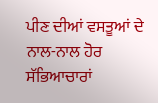ਪੀਣ ਦੀਆਂ ਵਸਤੂਆਂ ਦੇ ਨਾਲ-ਨਾਲ ਹੋਰ ਸੱਭਿਆਚਾਰਾਂ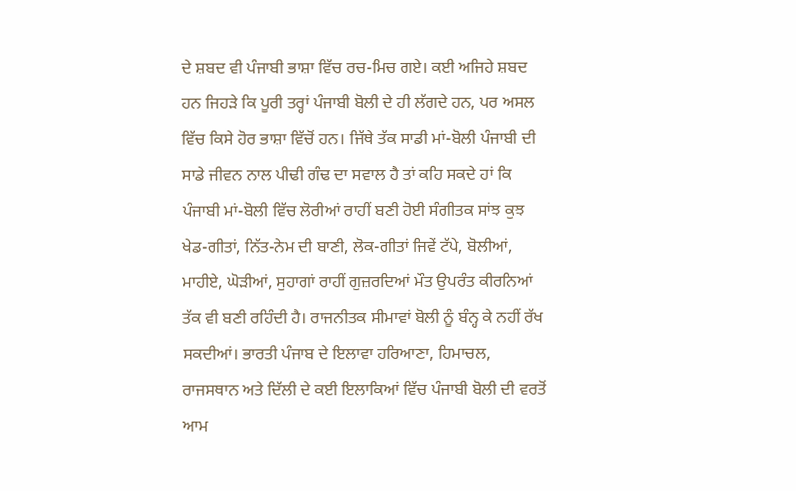ਦੇ ਸ਼ਬਦ ਵੀ ਪੰਜਾਬੀ ਭਾਸ਼ਾ ਵਿੱਚ ਰਚ-ਮਿਚ ਗਏ। ਕਈ ਅਜਿਹੇ ਸ਼ਬਦ ਹਨ ਜਿਹੜੇ ਕਿ ਪੂਰੀ ਤਰ੍ਹਾਂ ਪੰਜਾਬੀ ਬੋਲੀ ਦੇ ਹੀ ਲੱਗਦੇ ਹਨ, ਪਰ ਅਸਲ ਵਿੱਚ ਕਿਸੇ ਹੋਰ ਭਾਸ਼ਾ ਵਿੱਚੋਂ ਹਨ। ਜਿੱਥੇ ਤੱਕ ਸਾਡੀ ਮਾਂ-ਬੋਲੀ ਪੰਜਾਬੀ ਦੀ ਸਾਡੇ ਜੀਵਨ ਨਾਲ ਪੀਢੀ ਗੰਢ ਦਾ ਸਵਾਲ ਹੈ ਤਾਂ ਕਹਿ ਸਕਦੇ ਹਾਂ ਕਿ ਪੰਜਾਬੀ ਮਾਂ-ਬੋਲੀ ਵਿੱਚ ਲੋਰੀਆਂ ਰਾਹੀਂ ਬਣੀ ਹੋਈ ਸੰਗੀਤਕ ਸਾਂਝ ਕੁਝ ਖੇਡ-ਗੀਤਾਂ, ਨਿੱਤ-ਨੇਮ ਦੀ ਬਾਣੀ, ਲੋਕ-ਗੀਤਾਂ ਜਿਵੇਂ ਟੱਪੇ, ਬੋਲੀਆਂ, ਮਾਹੀਏ, ਘੋੜੀਆਂ, ਸੁਹਾਗਾਂ ਰਾਹੀਂ ਗੁਜ਼ਰਦਿਆਂ ਮੌਤ ਉਪਰੰਤ ਕੀਰਨਿਆਂ ਤੱਕ ਵੀ ਬਣੀ ਰਹਿੰਦੀ ਹੈ। ਰਾਜਨੀਤਕ ਸੀਮਾਵਾਂ ਬੋਲੀ ਨੂੰ ਬੰਨ੍ਹ ਕੇ ਨਹੀਂ ਰੱਖ ਸਕਦੀਆਂ। ਭਾਰਤੀ ਪੰਜਾਬ ਦੇ ਇਲਾਵਾ ਹਰਿਆਣਾ, ਹਿਮਾਚਲ, ਰਾਜਸਥਾਨ ਅਤੇ ਦਿੱਲੀ ਦੇ ਕਈ ਇਲਾਕਿਆਂ ਵਿੱਚ ਪੰਜਾਬੀ ਬੋਲੀ ਦੀ ਵਰਤੋਂ ਆਮ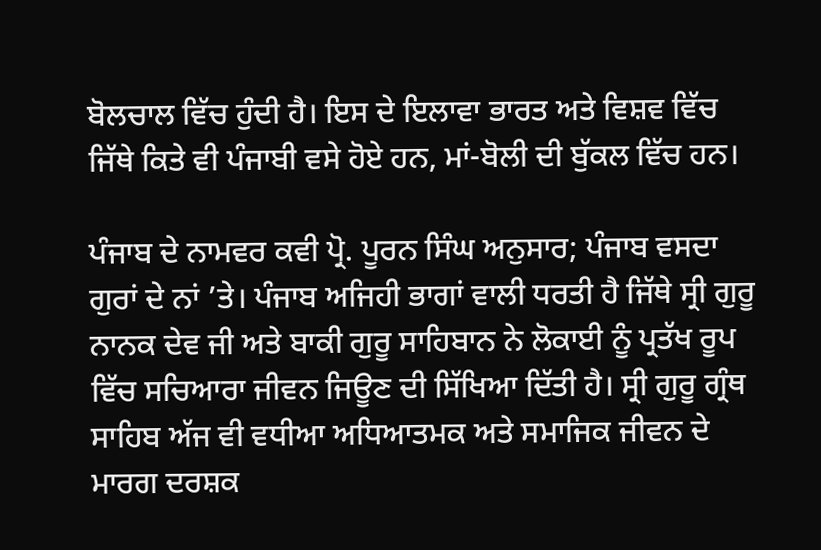ਬੋਲਚਾਲ ਵਿੱਚ ਹੁੰਦੀ ਹੈ। ਇਸ ਦੇ ਇਲਾਵਾ ਭਾਰਤ ਅਤੇ ਵਿਸ਼ਵ ਵਿੱਚ ਜਿੱਥੇ ਕਿਤੇ ਵੀ ਪੰਜਾਬੀ ਵਸੇ ਹੋਏ ਹਨ, ਮਾਂ-ਬੋਲੀ ਦੀ ਬੁੱਕਲ ਵਿੱਚ ਹਨ।

ਪੰਜਾਬ ਦੇ ਨਾਮਵਰ ਕਵੀ ਪ੍ਰੋ. ਪੂਰਨ ਸਿੰਘ ਅਨੁਸਾਰ; ਪੰਜਾਬ ਵਸਦਾ ਗੁਰਾਂ ਦੇ ਨਾਂ ’ਤੇ। ਪੰਜਾਬ ਅਜਿਹੀ ਭਾਗਾਂ ਵਾਲੀ ਧਰਤੀ ਹੈ ਜਿੱਥੇ ਸ੍ਰੀ ਗੁਰੂ ਨਾਨਕ ਦੇਵ ਜੀ ਅਤੇ ਬਾਕੀ ਗੁਰੂ ਸਾਹਿਬਾਨ ਨੇ ਲੋਕਾਈ ਨੂੰ ਪ੍ਰਤੱਖ ਰੂਪ ਵਿੱਚ ਸਚਿਆਰਾ ਜੀਵਨ ਜਿਊਣ ਦੀ ਸਿੱਖਿਆ ਦਿੱਤੀ ਹੈ। ਸ੍ਰੀ ਗੁਰੂ ਗ੍ਰੰਥ ਸਾਹਿਬ ਅੱਜ ਵੀ ਵਧੀਆ ਅਧਿਆਤਮਕ ਅਤੇ ਸਮਾਜਿਕ ਜੀਵਨ ਦੇ ਮਾਰਗ ਦਰਸ਼ਕ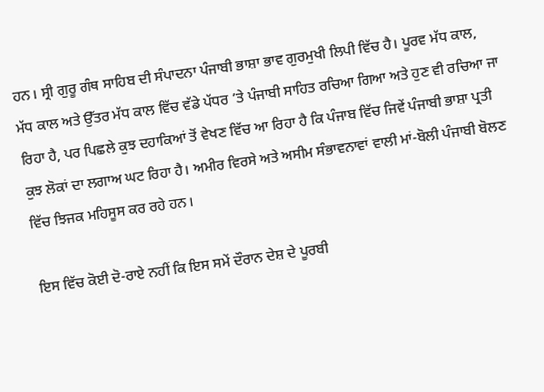ਹਨ। ਸ੍ਰੀ ਗੁਰੂ ਗੰਥ ਸਾਹਿਬ ਦੀ ਸੰਪਾਦਨਾ ਪੰਜਾਬੀ ਭਾਸ਼ਾ ਭਾਵ ਗੁਰਮੁਖੀ ਲਿਪੀ ਵਿੱਚ ਹੈ। ਪੂਰਵ ਮੱਧ ਕਾਲ, ਮੱਧ ਕਾਲ ਅਤੇ ਉੱਤਰ ਮੱਧ ਕਾਲ ਵਿੱਚ ਵੱਡੇ ਪੱਧਰ ’ਤੇ ਪੰਜਾਬੀ ਸਾਹਿਤ ਰਚਿਆ ਗਿਆ ਅਤੇ ਹੁਣ ਵੀ ਰਚਿਆ ਜਾ ਰਿਹਾ ਹੈ, ਪਰ ਪਿਛਲੇ ਕੁਝ ਦਹਾਕਿਆਂ ਤੋਂ ਵੇਖਣ ਵਿੱਚ ਆ ਰਿਹਾ ਹੈ ਕਿ ਪੰਜਾਬ ਵਿੱਚ ਜਿਵੇਂ ਪੰਜਾਬੀ ਭਾਸ਼ਾ ਪ੍ਰਤੀ ਕੁਝ ਲੋਕਾਂ ਦਾ ਲਗਾਅ ਘਟ ਰਿਹਾ ਹੈ। ਅਮੀਰ ਵਿਰਸੇ ਅਤੇ ਅਸੀਮ ਸੰਭਾਵਨਾਵਾਂ ਵਾਲੀ ਮਾਂ-ਬੋਲੀ ਪੰਜਾਬੀ ਬੋਲਣ ਵਿੱਚ ਝਿਜਕ ਮਹਿਸੂਸ ਕਰ ਰਹੇ ਹਨ।

ਇਸ ਵਿੱਚ ਕੋਈ ਦੋ-ਰਾਏ ਨਹੀਂ ਕਿ ਇਸ ਸਮੇਂ ਦੌਰਾਨ ਦੇਸ਼ ਦੇ ਪੂਰਬੀ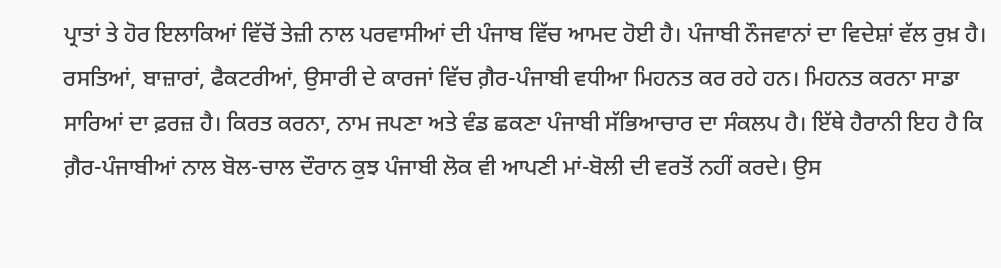ਪ੍ਰਾਤਾਂ ਤੇ ਹੋਰ ਇਲਾਕਿਆਂ ਵਿੱਚੋਂ ਤੇਜ਼ੀ ਨਾਲ ਪਰਵਾਸੀਆਂ ਦੀ ਪੰਜਾਬ ਵਿੱਚ ਆਮਦ ਹੋਈ ਹੈ। ਪੰਜਾਬੀ ਨੌਜਵਾਨਾਂ ਦਾ ਵਿਦੇਸ਼ਾਂ ਵੱਲ ਰੁਖ਼ ਹੈ। ਰਸਤਿਆਂ, ਬਾਜ਼ਾਰਾਂ, ਫੈਕਟਰੀਆਂ, ਉਸਾਰੀ ਦੇ ਕਾਰਜਾਂ ਵਿੱਚ ਗ਼ੈਰ-ਪੰਜਾਬੀ ਵਧੀਆ ਮਿਹਨਤ ਕਰ ਰਹੇ ਹਨ। ਮਿਹਨਤ ਕਰਨਾ ਸਾਡਾ ਸਾਰਿਆਂ ਦਾ ਫ਼ਰਜ਼ ਹੈ। ਕਿਰਤ ਕਰਨਾ, ਨਾਮ ਜਪਣਾ ਅਤੇ ਵੰਡ ਛਕਣਾ ਪੰਜਾਬੀ ਸੱਭਿਆਚਾਰ ਦਾ ਸੰਕਲਪ ਹੈ। ਇੱਥੇ ਹੈਰਾਨੀ ਇਹ ਹੈ ਕਿ ਗ਼ੈਰ-ਪੰਜਾਬੀਆਂ ਨਾਲ ਬੋਲ-ਚਾਲ ਦੌਰਾਨ ਕੁਝ ਪੰਜਾਬੀ ਲੋਕ ਵੀ ਆਪਣੀ ਮਾਂ-ਬੋਲੀ ਦੀ ਵਰਤੋਂ ਨਹੀਂ ਕਰਦੇ। ਉਸ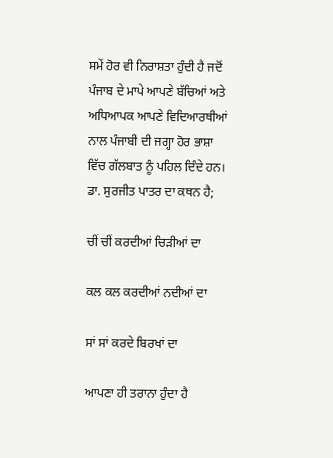ਸਮੇਂ ਹੋਰ ਵੀ ਨਿਰਾਸ਼ਤਾ ਹੁੰਦੀ ਹੈ ਜਦੋਂ ਪੰਜਾਬ ਦੇ ਮਾਪੇ ਆਪਣੇ ਬੱਚਿਆਂ ਅਤੇ ਅਧਿਆਪਕ ਆਪਣੇ ਵਿਦਿਆਰਥੀਆਂ ਨਾਲ ਪੰਜਾਬੀ ਦੀ ਜਗ੍ਹਾ ਹੋਰ ਭਾਸ਼ਾ ਵਿੱਚ ਗੱਲਬਾਤ ਨੂੰ ਪਹਿਲ ਦਿੰਦੇ ਹਨ। ਡਾ. ਸੁਰਜੀਤ ਪਾਤਰ ਦਾ ਕਥਨ ਹੈ;

ਚੀਂ ਚੀਂ ਕਰਦੀਆਂ ਚਿੜੀਆਂ ਦਾ

ਕਲ ਕਲ ਕਰਦੀਆਂ ਨਦੀਆਂ ਦਾ

ਸਾਂ ਸਾਂ ਕਰਦੇ ਬਿਰਖਾਂ ਦਾ

ਆਪਣਾ ਹੀ ਤਰਾਨਾ ਹੁੰਦਾ ਹੈ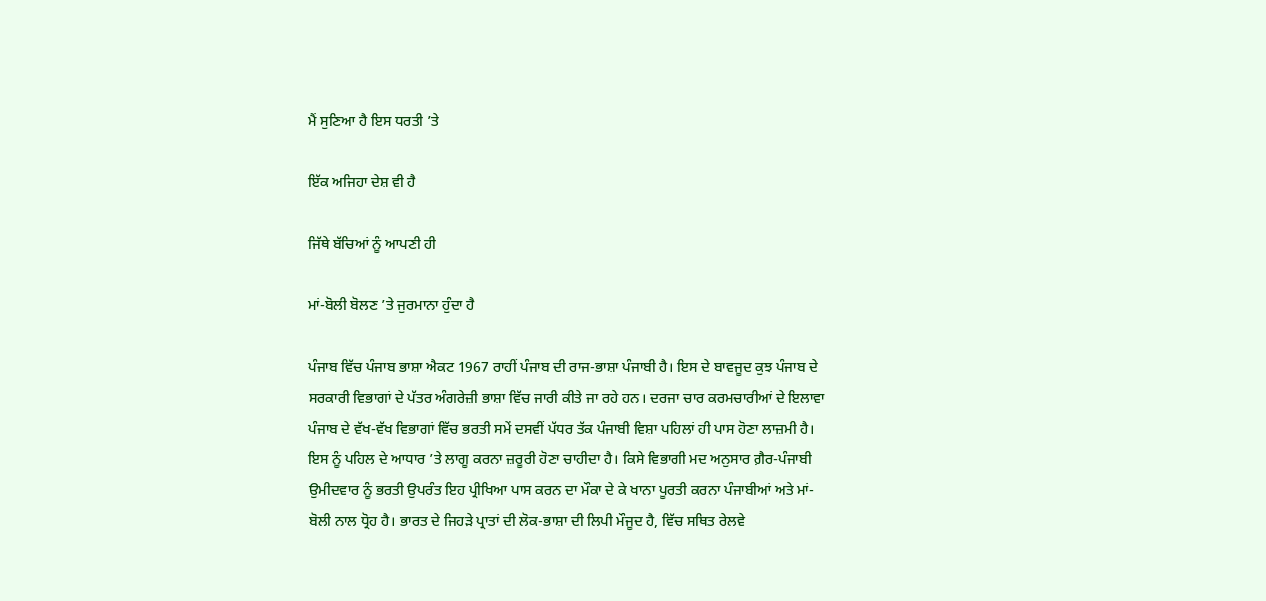ਮੈਂ ਸੁਣਿਆ ਹੈ ਇਸ ਧਰਤੀ ’ਤੇ

ਇੱਕ ਅਜਿਹਾ ਦੇਸ਼ ਵੀ ਹੈ

ਜਿੱਥੇ ਬੱਚਿਆਂ ਨੂੰ ਆਪਣੀ ਹੀ

ਮਾਂ-ਬੋਲੀ ਬੋਲਣ ’ਤੇ ਜੁਰਮਾਨਾ ਹੁੰਦਾ ਹੈ

ਪੰਜਾਬ ਵਿੱਚ ਪੰਜਾਬ ਭਾਸ਼ਾ ਐਕਟ 1967 ਰਾਹੀਂ ਪੰਜਾਬ ਦੀ ਰਾਜ-ਭਾਸ਼ਾ ਪੰਜਾਬੀ ਹੈ। ਇਸ ਦੇ ਬਾਵਜੂਦ ਕੁਝ ਪੰਜਾਬ ਦੇ ਸਰਕਾਰੀ ਵਿਭਾਗਾਂ ਦੇ ਪੱਤਰ ਅੰਗਰੇਜ਼ੀ ਭਾਸ਼ਾ ਵਿੱਚ ਜਾਰੀ ਕੀਤੇ ਜਾ ਰਹੇ ਹਨ। ਦਰਜਾ ਚਾਰ ਕਰਮਚਾਰੀਆਂ ਦੇ ਇਲਾਵਾ ਪੰਜਾਬ ਦੇ ਵੱਖ-ਵੱਖ ਵਿਭਾਗਾਂ ਵਿੱਚ ਭਰਤੀ ਸਮੇਂ ਦਸਵੀਂ ਪੱਧਰ ਤੱਕ ਪੰਜਾਬੀ ਵਿਸ਼ਾ ਪਹਿਲਾਂ ਹੀ ਪਾਸ ਹੋਣਾ ਲਾਜ਼ਮੀ ਹੈ। ਇਸ ਨੂੰ ਪਹਿਲ ਦੇ ਆਧਾਰ ’ਤੇ ਲਾਗੂ ਕਰਨਾ ਜ਼ਰੂਰੀ ਹੋਣਾ ਚਾਹੀਦਾ ਹੈ। ਕਿਸੇ ਵਿਭਾਗੀ ਮਦ ਅਨੁਸਾਰ ਗ਼ੈਰ-ਪੰਜਾਬੀ ਉਮੀਦਵਾਰ ਨੂੰ ਭਰਤੀ ਉਪਰੰਤ ਇਹ ਪ੍ਰੀਖਿਆ ਪਾਸ ਕਰਨ ਦਾ ਮੌਕਾ ਦੇ ਕੇ ਖਾਨਾ ਪੂਰਤੀ ਕਰਨਾ ਪੰਜਾਬੀਆਂ ਅਤੇ ਮਾਂ-ਬੋਲੀ ਨਾਲ ਧ੍ਰੋਹ ਹੈ। ਭਾਰਤ ਦੇ ਜਿਹੜੇ ਪ੍ਰਾਤਾਂ ਦੀ ਲੋਕ-ਭਾਸ਼ਾ ਦੀ ਲਿਪੀ ਮੌਜੂਦ ਹੈ, ਵਿੱਚ ਸਥਿਤ ਰੇਲਵੇ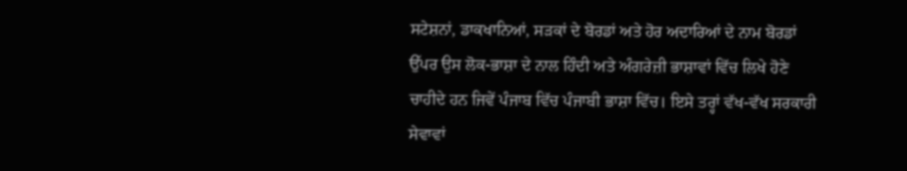ਸਟੇਸ਼ਨਾਂ, ਡਾਕਖਾਨਿਆਂ, ਸੜਕਾਂ ਦੇ ਬੋਰਡਾਂ ਅਤੇ ਹੋਰ ਅਦਾਰਿਆਂ ਦੇ ਨਾਮ ਬੋਰਡਾਂ ਉੱਪਰ ਉਸ ਲੋਕ-ਭਾਸ਼ਾ ਦੇ ਨਾਲ ਹਿੰਦੀ ਅਤੇ ਅੰਗਰੇਜ਼ੀ ਭਾਸ਼ਾਵਾਂ ਵਿੱਚ ਲਿਖੇ ਹੋਣੇ ਚਾਹੀਦੇ ਹਨ ਜਿਵੇਂ ਪੰਜਾਬ ਵਿੱਚ ਪੰਜਾਬੀ ਭਾਸ਼ਾ ਵਿੱਚ। ਇਸੇ ਤਰ੍ਹਾਂ ਵੱਖ-ਵੱਖ ਸਰਕਾਰੀ ਸੇਵਾਵਾਂ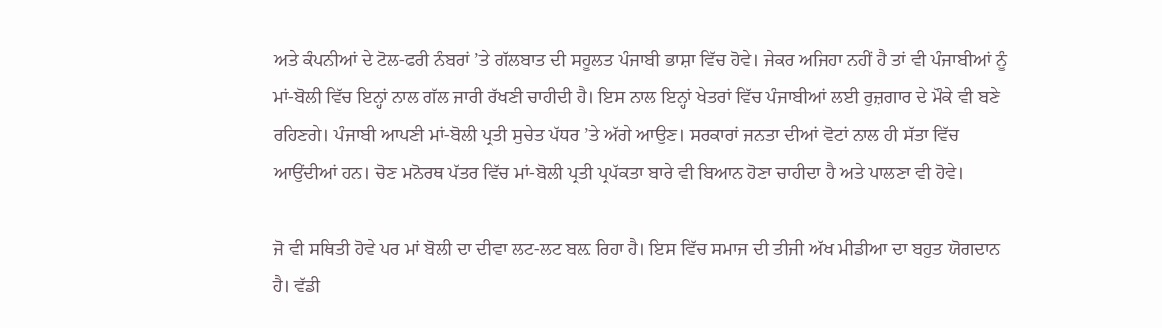ਅਤੇ ਕੰਪਨੀਆਂ ਦੇ ਟੋਲ-ਫਰੀ ਨੰਬਰਾਂ ’ਤੇ ਗੱਲਬਾਤ ਦੀ ਸਹੂਲਤ ਪੰਜਾਬੀ ਭਾਸ਼ਾ ਵਿੱਚ ਹੋਵੇ। ਜੇਕਰ ਅਜਿਹਾ ਨਹੀਂ ਹੈ ਤਾਂ ਵੀ ਪੰਜਾਬੀਆਂ ਨੂੰ ਮਾਂ-ਬੋਲੀ ਵਿੱਚ ਇਨ੍ਹਾਂ ਨਾਲ ਗੱਲ ਜਾਰੀ ਰੱਖਣੀ ਚਾਹੀਦੀ ਹੈ। ਇਸ ਨਾਲ ਇਨ੍ਹਾਂ ਖੇਤਰਾਂ ਵਿੱਚ ਪੰਜਾਬੀਆਂ ਲਈ ਰੁਜ਼ਗਾਰ ਦੇ ਮੌਕੇ ਵੀ ਬਣੇ ਰਹਿਣਗੇ। ਪੰਜਾਬੀ ਆਪਣੀ ਮਾਂ-ਬੋਲੀ ਪ੍ਰਤੀ ਸੁਚੇਤ ਪੱਧਰ ’ਤੇ ਅੱਗੇ ਆਉਣ। ਸਰਕਾਰਾਂ ਜਨਤਾ ਦੀਆਂ ਵੋਟਾਂ ਨਾਲ ਹੀ ਸੱਤਾ ਵਿੱਚ ਆਉਂਦੀਆਂ ਹਨ। ਚੋਣ ਮਨੋਰਥ ਪੱਤਰ ਵਿੱਚ ਮਾਂ-ਬੋਲੀ ਪ੍ਰਤੀ ਪ੍ਰਪੱਕਤਾ ਬਾਰੇ ਵੀ ਬਿਆਨ ਹੋਣਾ ਚਾਹੀਦਾ ਹੈ ਅਤੇ ਪਾਲਣਾ ਵੀ ਹੋਵੇ।

ਜੋ ਵੀ ਸਥਿਤੀ ਹੋਵੇ ਪਰ ਮਾਂ ਬੋਲੀ ਦਾ ਦੀਵਾ ਲਟ-ਲਟ ਬਲ਼ ਰਿਹਾ ਹੈ। ਇਸ ਵਿੱਚ ਸਮਾਜ ਦੀ ਤੀਜੀ ਅੱਖ ਮੀਡੀਆ ਦਾ ਬਹੁਤ ਯੋਗਦਾਨ ਹੈ। ਵੱਡੀ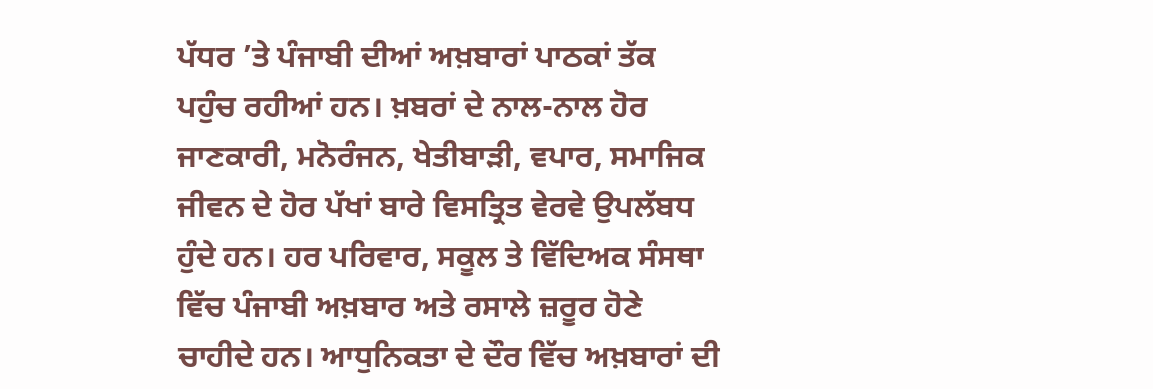ਪੱਧਰ ’ਤੇ ਪੰਜਾਬੀ ਦੀਆਂ ਅਖ਼ਬਾਰਾਂ ਪਾਠਕਾਂ ਤੱਕ ਪਹੁੰਚ ਰਹੀਆਂ ਹਨ। ਖ਼ਬਰਾਂ ਦੇ ਨਾਲ-ਨਾਲ ਹੋਰ ਜਾਣਕਾਰੀ, ਮਨੋਰੰਜਨ, ਖੇਤੀਬਾੜੀ, ਵਪਾਰ, ਸਮਾਜਿਕ ਜੀਵਨ ਦੇ ਹੋਰ ਪੱਖਾਂ ਬਾਰੇ ਵਿਸਤ੍ਰਿਤ ਵੇਰਵੇ ਉਪਲੱਬਧ ਹੁੰਦੇ ਹਨ। ਹਰ ਪਰਿਵਾਰ, ਸਕੂਲ ਤੇ ਵਿੱਦਿਅਕ ਸੰਸਥਾ ਵਿੱਚ ਪੰਜਾਬੀ ਅਖ਼ਬਾਰ ਅਤੇ ਰਸਾਲੇ ਜ਼ਰੂਰ ਹੋਣੇ ਚਾਹੀਦੇ ਹਨ। ਆਧੁਨਿਕਤਾ ਦੇ ਦੌਰ ਵਿੱਚ ਅਖ਼ਬਾਰਾਂ ਦੀ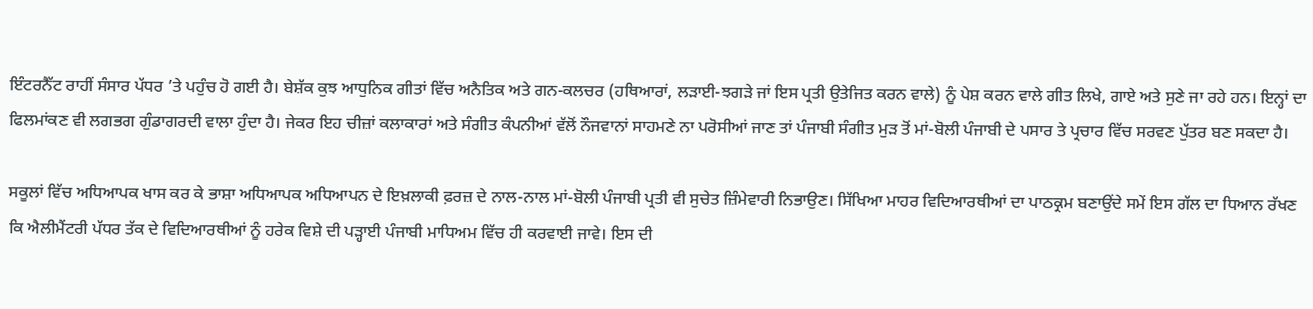ਇੰਟਰਨੈੱਟ ਰਾਹੀਂ ਸੰਸਾਰ ਪੱਧਰ ’ਤੇ ਪਹੁੰਚ ਹੋ ਗਈ ਹੈ। ਬੇਸ਼ੱਕ ਕੁਝ ਆਧੁਨਿਕ ਗੀਤਾਂ ਵਿੱਚ ਅਨੈਤਿਕ ਅਤੇ ਗਨ-ਕਲਚਰ (ਹਥਿਆਰਾਂ, ਲੜਾਈ-ਝਗੜੇ ਜਾਂ ਇਸ ਪ੍ਰਤੀ ਉਤੇਜਿਤ ਕਰਨ ਵਾਲੇ) ਨੂੰ ਪੇਸ਼ ਕਰਨ ਵਾਲੇ ਗੀਤ ਲਿਖੇ, ਗਾਏ ਅਤੇ ਸੁਣੇ ਜਾ ਰਹੇ ਹਨ। ਇਨ੍ਹਾਂ ਦਾ ਫਿਲਮਾਂਕਣ ਵੀ ਲਗਭਗ ਗੁੰਡਾਗਰਦੀ ਵਾਲਾ ਹੁੰਦਾ ਹੈ। ਜੇਕਰ ਇਹ ਚੀਜ਼ਾਂ ਕਲਾਕਾਰਾਂ ਅਤੇ ਸੰਗੀਤ ਕੰਪਨੀਆਂ ਵੱਲੋਂ ਨੌਜਵਾਨਾਂ ਸਾਹਮਣੇ ਨਾ ਪਰੋਸੀਆਂ ਜਾਣ ਤਾਂ ਪੰਜਾਬੀ ਸੰਗੀਤ ਮੁੜ ਤੋਂ ਮਾਂ-ਬੋਲੀ ਪੰਜਾਬੀ ਦੇ ਪਸਾਰ ਤੇ ਪ੍ਰਚਾਰ ਵਿੱਚ ਸਰਵਣ ਪੁੱਤਰ ਬਣ ਸਕਦਾ ਹੈ।

ਸਕੂਲਾਂ ਵਿੱਚ ਅਧਿਆਪਕ ਖਾਸ ਕਰ ਕੇ ਭਾਸ਼ਾ ਅਧਿਆਪਕ ਅਧਿਆਪਨ ਦੇ ਇਖ਼ਲਾਕੀ ਫ਼ਰਜ਼ ਦੇ ਨਾਲ-ਨਾਲ ਮਾਂ-ਬੋਲੀ ਪੰਜਾਬੀ ਪ੍ਰਤੀ ਵੀ ਸੁਚੇਤ ਜ਼ਿੰਮੇਵਾਰੀ ਨਿਭਾਉਣ। ਸਿੱਖਿਆ ਮਾਹਰ ਵਿਦਿਆਰਥੀਆਂ ਦਾ ਪਾਠਕ੍ਰਮ ਬਣਾਉਂਦੇ ਸਮੇਂ ਇਸ ਗੱਲ ਦਾ ਧਿਆਨ ਰੱਖਣ ਕਿ ਐਲੀਮੈਂਟਰੀ ਪੱਧਰ ਤੱਕ ਦੇ ਵਿਦਿਆਰਥੀਆਂ ਨੂੰ ਹਰੇਕ ਵਿਸ਼ੇ ਦੀ ਪੜ੍ਹਾਈ ਪੰਜਾਬੀ ਮਾਧਿਅਮ ਵਿੱਚ ਹੀ ਕਰਵਾਈ ਜਾਵੇ। ਇਸ ਦੀ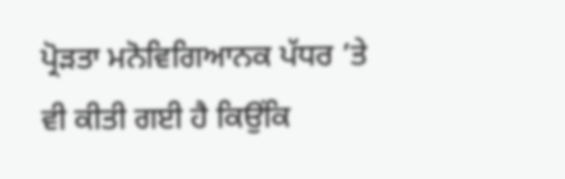ਪ੍ਰੋੜਤਾ ਮਨੋਵਿਗਿਆਨਕ ਪੱਧਰ ’ਤੇ ਵੀ ਕੀਤੀ ਗਈ ਹੈ ਕਿਉਂਕਿ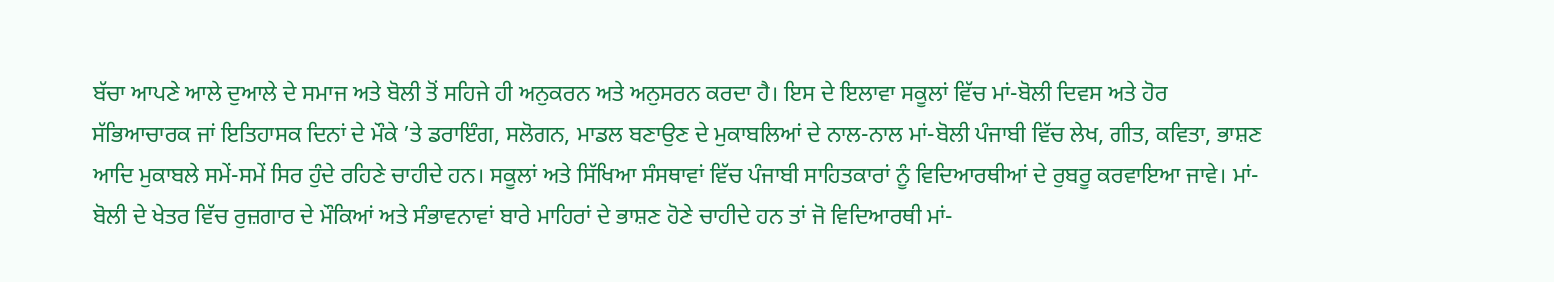ਬੱਚਾ ਆਪਣੇ ਆਲੇ ਦੁਆਲੇ ਦੇ ਸਮਾਜ ਅਤੇ ਬੋਲੀ ਤੋਂ ਸਹਿਜੇ ਹੀ ਅਨੁਕਰਨ ਅਤੇ ਅਨੁਸਰਨ ਕਰਦਾ ਹੈ। ਇਸ ਦੇ ਇਲਾਵਾ ਸਕੂਲਾਂ ਵਿੱਚ ਮਾਂ-ਬੋਲੀ ਦਿਵਸ ਅਤੇ ਹੋਰ ਸੱਭਿਆਚਾਰਕ ਜਾਂ ਇਤਿਹਾਸਕ ਦਿਨਾਂ ਦੇ ਮੌਕੇ ’ਤੇ ਡਰਾਇੰਗ, ਸਲੋਗਨ, ਮਾਡਲ ਬਣਾਉਣ ਦੇ ਮੁਕਾਬਲਿਆਂ ਦੇ ਨਾਲ-ਨਾਲ ਮਾਂ-ਬੋਲੀ ਪੰਜਾਬੀ ਵਿੱਚ ਲੇਖ, ਗੀਤ, ਕਵਿਤਾ, ਭਾਸ਼ਣ ਆਦਿ ਮੁਕਾਬਲੇ ਸਮੇਂ-ਸਮੇਂ ਸਿਰ ਹੁੰਦੇ ਰਹਿਣੇ ਚਾਹੀਦੇ ਹਨ। ਸਕੂਲਾਂ ਅਤੇ ਸਿੱਖਿਆ ਸੰਸਥਾਵਾਂ ਵਿੱਚ ਪੰਜਾਬੀ ਸਾਹਿਤਕਾਰਾਂ ਨੂੰ ਵਿਦਿਆਰਥੀਆਂ ਦੇ ਰੁਬਰੂ ਕਰਵਾਇਆ ਜਾਵੇ। ਮਾਂ-ਬੋਲੀ ਦੇ ਖੇਤਰ ਵਿੱਚ ਰੁਜ਼ਗਾਰ ਦੇ ਮੌਕਿਆਂ ਅਤੇ ਸੰਭਾਵਨਾਵਾਂ ਬਾਰੇ ਮਾਹਿਰਾਂ ਦੇ ਭਾਸ਼ਣ ਹੋਣੇ ਚਾਹੀਦੇ ਹਨ ਤਾਂ ਜੋ ਵਿਦਿਆਰਥੀ ਮਾਂ-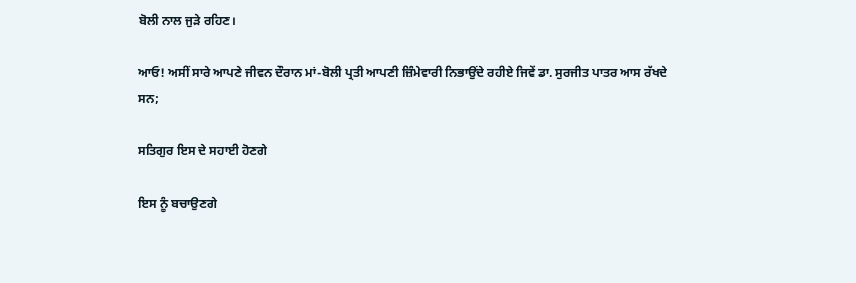ਬੋਲੀ ਨਾਲ ਜੁੜੇ ਰਹਿਣ।

ਆਓ! ਅਸੀਂ ਸਾਰੇ ਆਪਣੇ ਜੀਵਨ ਦੌਰਾਨ ਮਾਂ-ਬੋਲੀ ਪ੍ਰਤੀ ਆਪਣੀ ਜ਼ਿੰਮੇਵਾਰੀ ਨਿਭਾਉਂਦੇ ਰਹੀਏ ਜਿਵੇਂ ਡਾ. ਸੁਰਜੀਤ ਪਾਤਰ ਆਸ ਰੱਖਦੇ ਸਨ;

ਸਤਿਗੁਰ ਇਸ ਦੇ ਸਹਾਈ ਹੋਣਗੇ

ਇਸ ਨੂੰ ਬਚਾਉਣਗੇ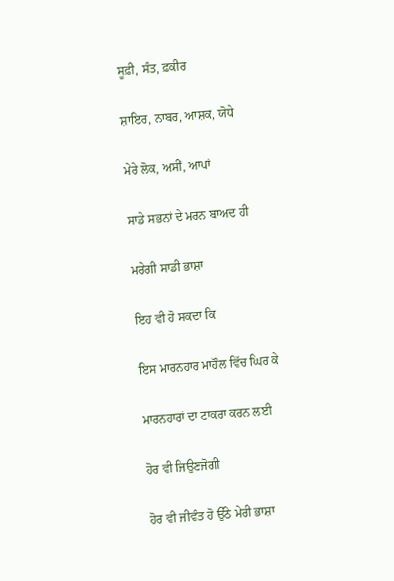ਸੂਫ਼ੀ, ਸੰਤ, ਫ਼ਕੀਰ

ਸ਼ਾਇਰ, ਨਾਬਰ, ਆਸ਼ਕ, ਯੋਧੇ

ਮੇਰੇ ਲੋਕ, ਅਸੀਂ, ਆਪਾਂ

ਸਾਡੇ ਸਭਨਾਂ ਦੇ ਮਰਨ ਬਾਅਦ ਹੀ

ਮਰੇਗੀ ਸਾਡੀ ਭਾਸ਼ਾ

ਇਹ ਵੀ ਹੋ ਸਕਦਾ ਕਿ

ਇਸ ਮਾਰਨਹਾਰ ਮਾਹੌਲ ਵਿੱਚ ਘਿਰ ਕੇ

ਮਾਰਨਹਾਰਾਂ ਦਾ ਟਾਕਰਾ ਕਰਨ ਲਈ

ਹੋਰ ਵੀ ਜਿਉਣਜੋਗੀ

ਹੋਰ ਵੀ ਜੀਵੰਤ ਹੋ ਉੱਠੇ ਮੇਰੀ ਭਾਸ਼ਾ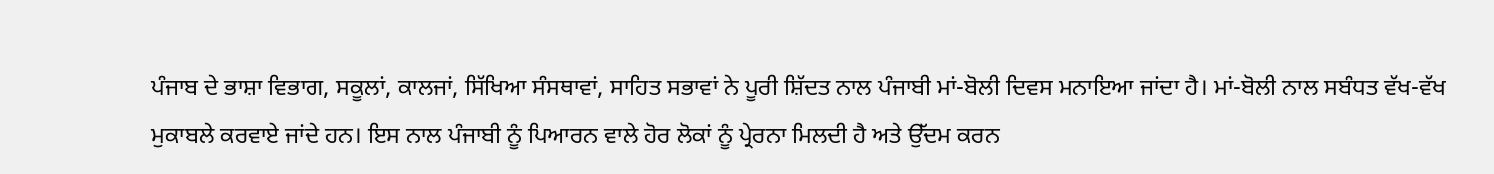ਪੰਜਾਬ ਦੇ ਭਾਸ਼ਾ ਵਿਭਾਗ, ਸਕੂਲਾਂ, ਕਾਲਜਾਂ, ਸਿੱਖਿਆ ਸੰਸਥਾਵਾਂ, ਸਾਹਿਤ ਸਭਾਵਾਂ ਨੇ ਪੂਰੀ ਸ਼ਿੱਦਤ ਨਾਲ ਪੰਜਾਬੀ ਮਾਂ-ਬੋਲੀ ਦਿਵਸ ਮਨਾਇਆ ਜਾਂਦਾ ਹੈ। ਮਾਂ-ਬੋਲੀ ਨਾਲ ਸਬੰਧਤ ਵੱਖ-ਵੱਖ ਮੁਕਾਬਲੇ ਕਰਵਾਏ ਜਾਂਦੇ ਹਨ। ਇਸ ਨਾਲ ਪੰਜਾਬੀ ਨੂੰ ਪਿਆਰਨ ਵਾਲੇ ਹੋਰ ਲੋਕਾਂ ਨੂੰ ਪ੍ਰੇਰਨਾ ਮਿਲਦੀ ਹੈ ਅਤੇ ਉੱਦਮ ਕਰਨ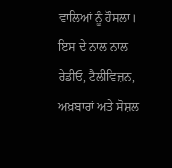ਵਾਲਿਆਂ ਨੂੰ ਹੌਸਲਾ। ਇਸ ਦੇ ਨਾਲ ਨਾਲ ਰੇਡੀਓ, ਟੈਲੀਵਿਜ਼ਨ, ਅਖ਼ਬਾਰਾਂ ਅਤੇ ਸੋਸ਼ਲ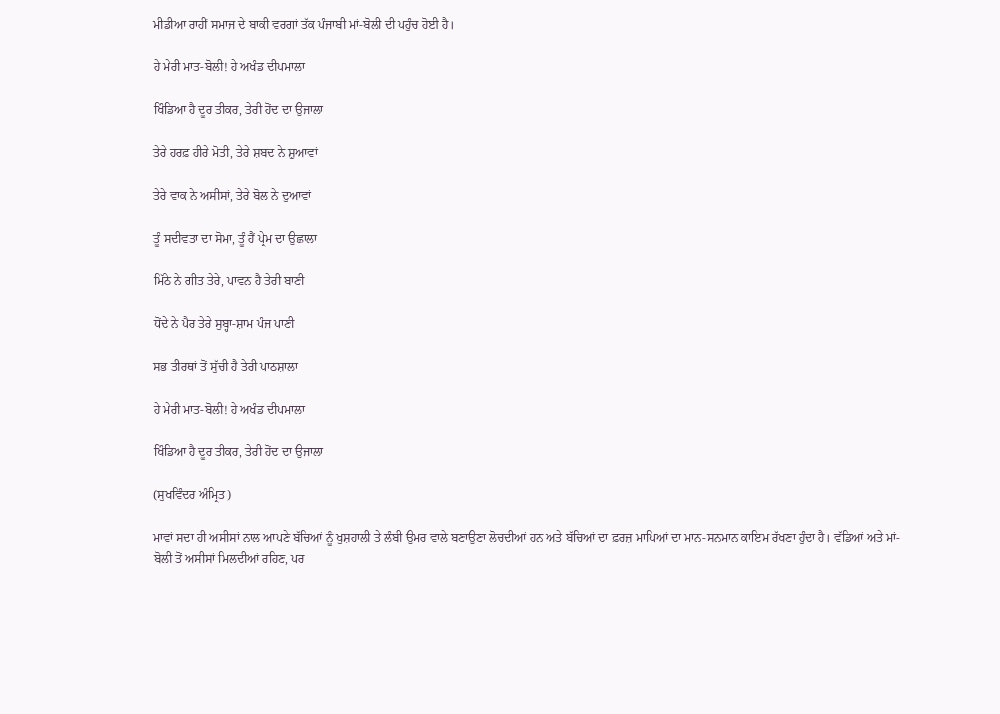ਮੀਡੀਆ ਰਾਹੀਂ ਸਮਾਜ ਦੇ ਬਾਕੀ ਵਰਗਾਂ ਤੱਕ ਪੰਜਾਬੀ ਮਾਂ-ਬੋਲੀ ਦੀ ਪਹੁੰਚ ਹੋਈ ਹੈ।

ਹੇ ਮੇਰੀ ਮਾਤ-ਬੋਲੀ! ਹੇ ਅਖੰਡ ਦੀਪਮਾਲਾ

ਖਿੰਡਿਆ ਹੈ ਦੂਰ ਤੀਕਰ, ਤੇਰੀ ਹੋਂਦ ਦਾ ਉਜਾਲਾ

ਤੇਰੇ ਹਰਫ਼ ਹੀਰੇ ਮੋਤੀ, ਤੇਰੇ ਸ਼ਬਦ ਨੇ ਸ਼ੁਆਵਾਂ

ਤੇਰੇ ਵਾਕ ਨੇ ਅਸੀਸਾਂ, ਤੇਰੇ ਬੋਲ ਨੇ ਦੁਆਵਾਂ

ਤੂੰ ਸਦੀਵਤਾ ਦਾ ਸੋਮਾ, ਤੂੰ ਹੈਂ ਪ੍ਰੇਮ ਦਾ ਉਛਾਲਾ

ਮਿੱਠੇ ਨੇ ਗੀਤ ਤੇਰੇ, ਪਾਵਨ ਹੈ ਤੇਰੀ ਬਾਣੀ

ਧੋਂਦੇ ਨੇ ਪੈਰ ਤੇਰੇ ਸੁਬ੍ਹਾ-ਸ਼ਾਮ ਪੰਜ ਪਾਣੀ

ਸਭ ਤੀਰਥਾਂ ਤੋਂ ਸੁੱਚੀ ਹੈ ਤੇਰੀ ਪਾਠਸ਼ਾਲਾ

ਹੇ ਮੇਰੀ ਮਾਤ-ਬੋਲੀ! ਹੇ ਅਖੰਡ ਦੀਪਮਾਲਾ

ਖਿੰਡਿਆ ਹੈ ਦੂਰ ਤੀਕਰ, ਤੇਰੀ ਹੋਂਦ ਦਾ ਉਜਾਲਾ

(ਸੁਖਵਿੰਦਰ ਅੰਮ੍ਰਿਤ)

ਮਾਵਾਂ ਸਦਾ ਹੀ ਅਸੀਸਾਂ ਨਾਲ ਆਪਣੇ ਬੱਚਿਆਂ ਨੂੰ ਖੁਸ਼ਹਾਲੀ ਤੇ ਲੰਬੀ ਉਮਰ ਵਾਲੇ ਬਣਾਉਣਾ ਲੋਚਦੀਆਂ ਹਨ ਅਤੇ ਬੱਚਿਆਂ ਦਾ ਫ਼ਰਜ਼ ਮਾਪਿਆਂ ਦਾ ਮਾਨ-ਸਨਮਾਨ ਕਾਇਮ ਰੱਖਣਾ ਹੁੰਦਾ ਹੈ। ਵੱਡਿਆਂ ਅਤੇ ਮਾਂ-ਬੋਲੀ ਤੋਂ ਅਸੀਸਾਂ ਮਿਲਦੀਆਂ ਰਹਿਣ, ਪਰ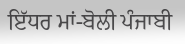ਇੱਧਰ ਮਾਂ-ਬੋਲੀ ਪੰਜਾਬੀ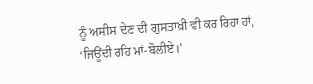ਨੂੰ ਅਸੀਸ ਦੇਣ ਦੀ ਗੁਸਤਾਖ਼ੀ ਵੀ ਕਰ ਰਿਹਾ ਹਾਂ, ‘ਜਿਊਂਦੀ ਰਹਿ ਮਾਂ-ਬੋਲੀਏ।’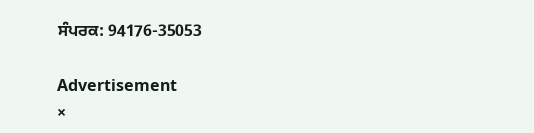ਸੰਪਰਕ: 94176-35053

Advertisement
×